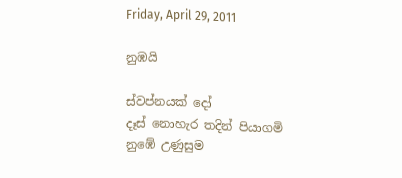Friday, April 29, 2011

නුඹයි

ස්වප්නයක් දෝ
දෑස් නොහැර තදින් පියාගමි
නුඹේ උණුසුම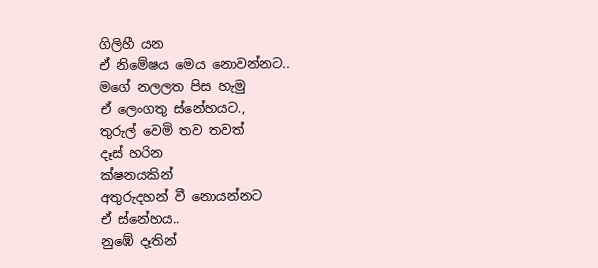ගිලිහී යන
ඒ නිමේෂය මෙය නොවන්නට..
මගේ නලලත පිස හැමු
ඒ ලෙංගතු ස්නේහයට.,
තුරුල් වෙමි තව තවත්
දෑස් හරින
ක්ෂනයකින්
අතුරුදහන් වී නොයන්නට
ඒ ස්නේහය..
නුඹේ දෑතින්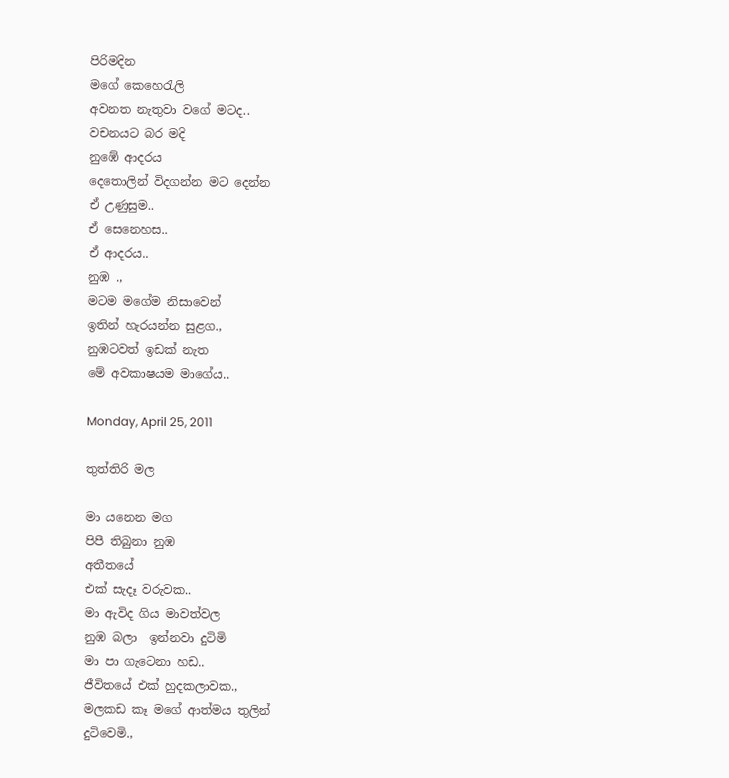පිරිමදින
මගේ කෙහෙරැලි
අවනත නැතුවා වගේ මටද..
වචනයට බර මදි
නු‍ඹේ ආදරය
දෙතොලින් විදගන්න මට දෙන්න
ඒ උණුසුම..
ඒ සෙනෙහස..
ඒ ආදරය..
නුඹ .,
මටම මගේම නිසාවෙන්
ඉතින් හැරයන්න සුළග.,
නුඹටවත් ඉඩක් නැත
මේ අවකාෂයම මාගේය..

Monday, April 25, 2011

තුත්තිරි මල

මා යනෙන මග
පිපී තිබුනා නුඹ
අතීතයේ
එක් සැදෑ වරුවක..
මා ඇවිද ගිය මාවත්වල
නුඹ බලා  ඉන්නවා දුටිමි
මා පා ගැටෙනා හඩ..
ජීවිතයේ එක් හුදකලාවක.,
මලකඩ කෑ මගේ ආත්මය තුලින්
දුටිවෙමි.,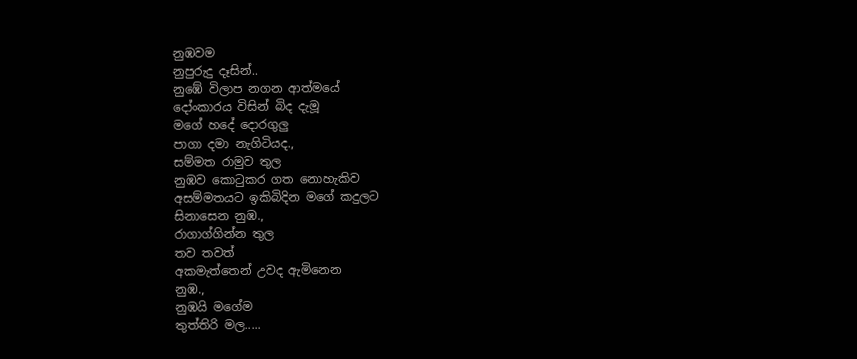නුඹවම
නුපුරුදු දෑසින්..
නුඹේ විලාප නගන ආත්මයේ
දෝංකාරය විසින් බිද දැමූ
මගේ හදේ දොරගුලු
පාගා දමා නැගිටියද.,
සම්මත රාමුව තුල
නුඹව කොටුකර ගත නොහැකිව
අසම්මතයට ඉකිබිදින මගේ කදුලට
සිනාසෙන නුඹ.,
රාගාග්ගින්න තුල
තව තවත්
අකමැත්තෙන් උවද ඇමිනෙන
නුඹ.,
නුඹයි මගේම
තුත්තිරි මල.....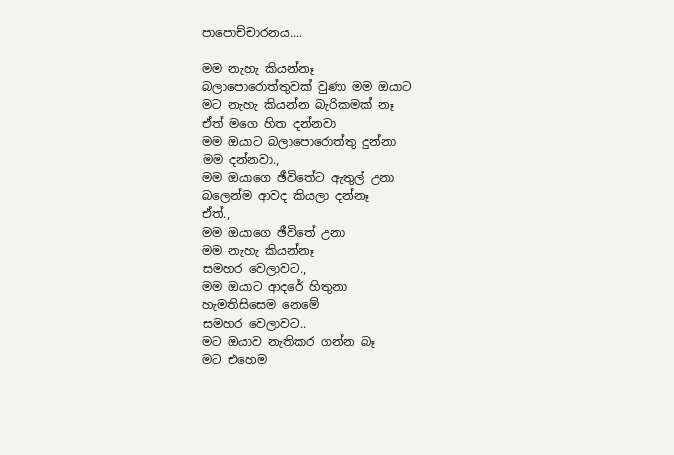පාපොච්චාරනය....

මම නැහැ කියන්නෑ
බලාපොරොත්තුවක් වුණා මම ඔයාට
මට නැහැ කියන්න බැරිකමක් නෑ
ඒත් මගෙ හිත දන්නවා
මම ඔයාට බලාපොරොත්තු දුන්නා
මම දන්නවා.,
මම ඔයාගෙ ඡීවිතේට ඇතුල් උනා
බලෙන්ම ආවද කියලා දන්නෑ
ඒත්.,
මම ඔයාගෙ ඡීවිතේ උනා
මම නැහැ කියන්නෑ
සමහර වෙලාවට.,
මම ඔයාට ආදරේ හිතුනා
හැමතිසිසෙම නෙමේ
සමහර වෙලාවට..
මට ඔයාව නැතිකර ගන්න බෑ
මට එහෙම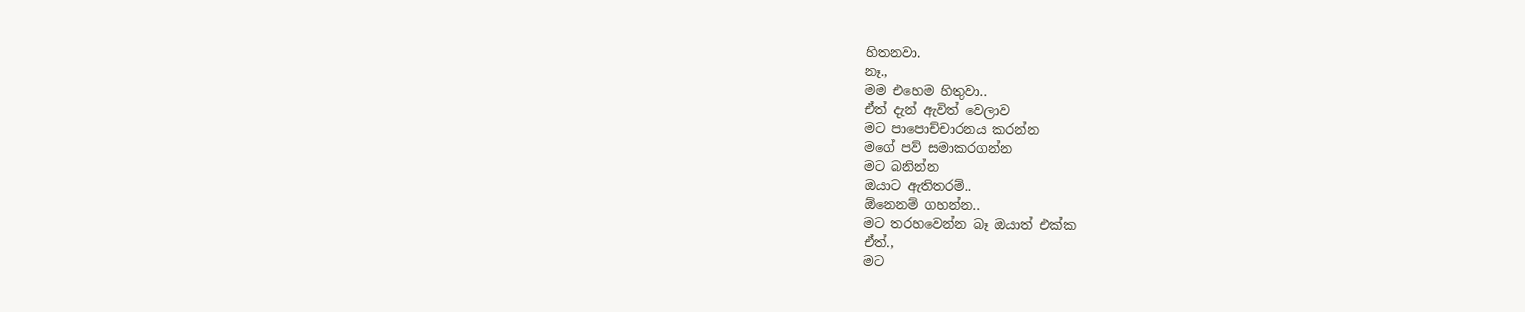හිතනවා.
නෑ.,
මම එහෙම හිතුවා..
ඒත් දැන් ඇවිත් වෙලාව
මට පාපොච්චාරනය කරන්න
මගේ පව් ස‍මාකරගන්න
මට බනින්න
ඔයාට ඇතිතරම්..
ඕනෙනම් ගහන්න..
මට තරහවෙන්න බෑ ඔයාත් එක්ක
ඒත්.,
මට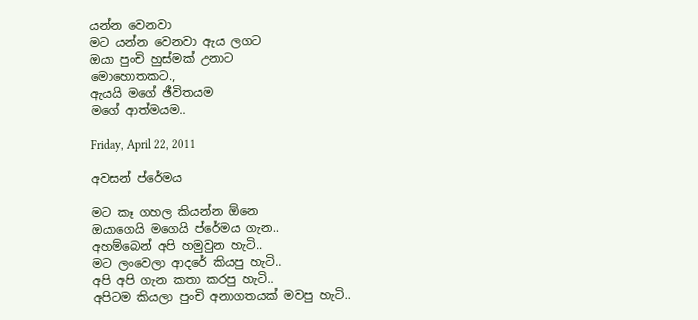යන්න වෙනවා
මට යන්න වෙනවා ඇය ලගට
ඔයා පුංචි හුස්මක් උනාට
මොහොතකට.,
ඇයයි මගේ ඡීවිතයම
මගේ ආත්මයම..

Friday, April 22, 2011

අවසන් ප්රේමය

මට කෑ ගහල කියන්න ඕනෙ
ඔයාගෙයි මගෙයි ප්රේමය ගැන..
අහම්බෙන් අපි හමුවුන හැටි..
මට ලංවෙලා ආදරේ කියපු හැටි..
අපි අපි ගැන කතා කරපු හැටි..
අපිටම කියලා පුංචි අනාගතයක් මවපු හැටි..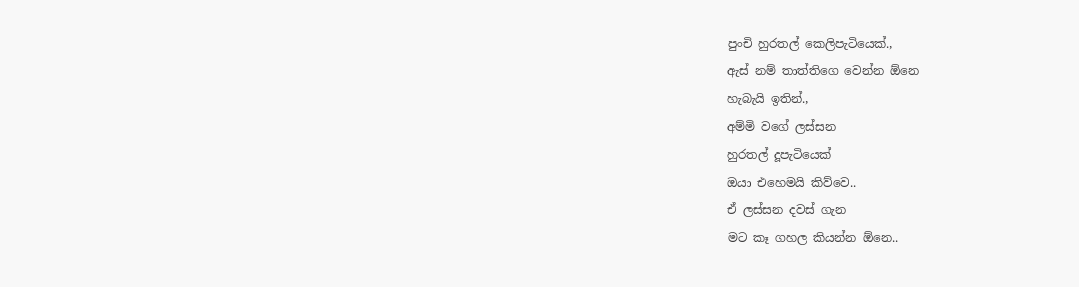පුංචි හුරතල් කෙලිපැටියෙක්.,
ඇස් නම් තාත්තිගෙ වෙන්න ඕනෙ
හැබැයි ඉතින්.,
අම්මි වගේ ලස්සන
හුරතල් දූපැටියෙක්
ඔයා එහෙමයි කිව්වෙ..
ඒ ලස්සන දවස් ගැන
මට කෑ ගහල කියන්න ඕනෙ..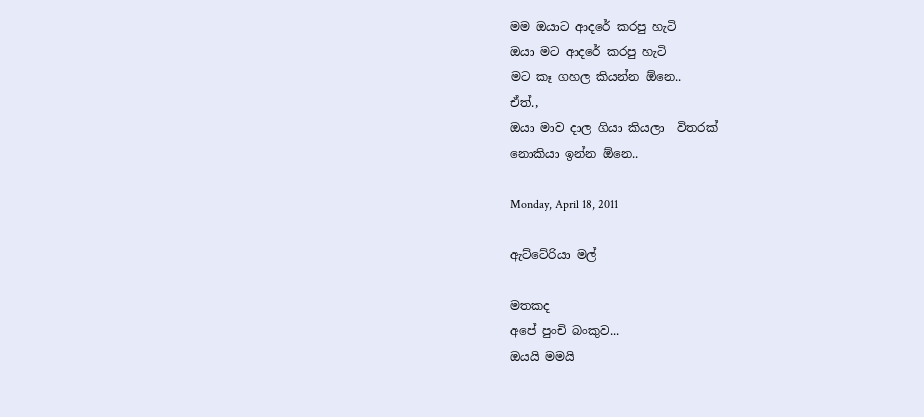මම ඔයාට ආදරේ කරපු හැටි
ඔයා මට ආදරේ කරපු හැටි
මට කෑ ගහල කියන්න ඕනෙ..
ඒත්.,
ඔයා මාව දාල ගියා කියලා  විතරක්
නොකියා ඉන්න ඕනෙ..

Monday, April 18, 2011

ඇට්ටේරියා මල්

මතකද
අපේ පුංචි බංකුව...
ඔයයි මමයි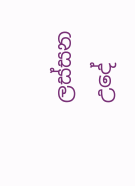ලස්සන උදේ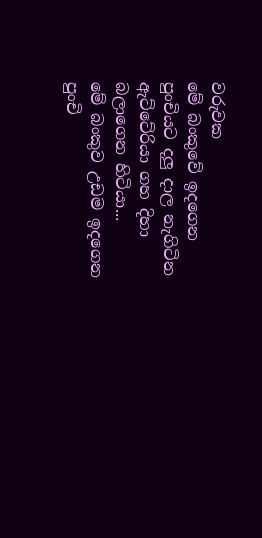වරුවක
මේ බංකු‍‍වේ ඉදගෙන
පුංචියට දලු දාල නැගිටින
ඇට්ටේරියා ගහ දිහා බලාගෙන හිටියා...
මේ බංකුව උඩම ඉදගෙන
පුංචි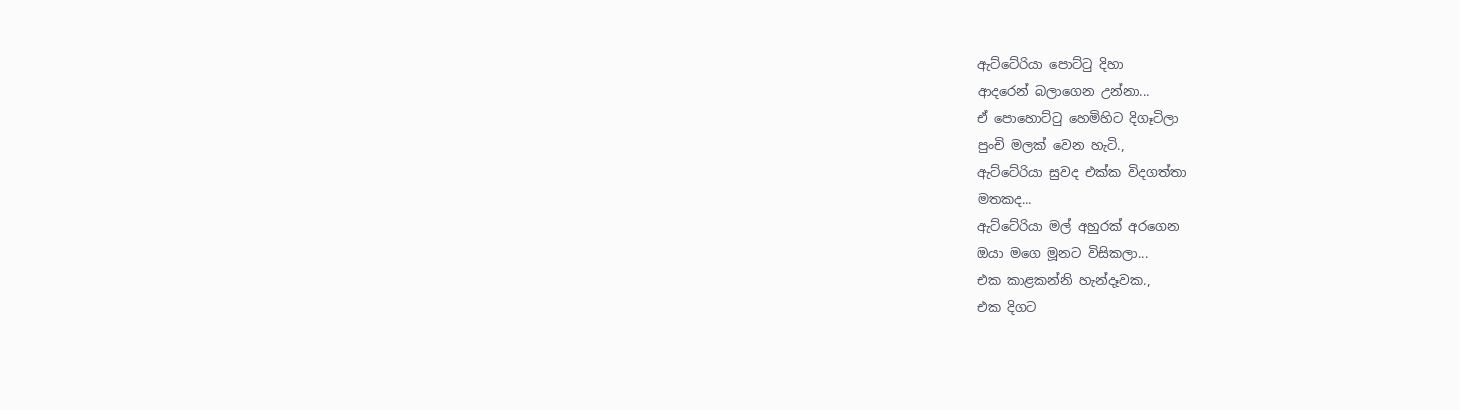ඇට්ටේරියා පොට්ටු දිහා
ආදරෙන් බලාගෙන උන්නා...
ඒ පොහොට්ටු හෙමිහිට දිගෑටිලා
පුංචි මලක් වෙන හැටි.,
ඇට්ටේරියා සුවද එක්ක විදගත්තා
මතකද...
ඇට්ටේරියා මල් අහුරක් අරගෙන
ඔයා මගෙ මූනට විසිකලා...
එක කාළකන්නි හැන්දෑවක.,
එක දිගට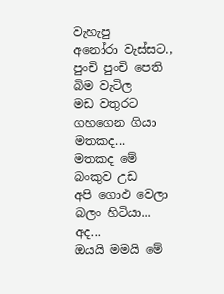වැහැපු
අනෝරා වැස්සට.,
පුංචි පුංචි පෙති බිම වැටිල
මඩ වතුරට ගහගෙන ගියා
මතකද...
මතකද මේ බංකුව උඩ
අපි ගොඵ වෙලා බලං හිටියා...
අද...
ඔයයි මමයි මේ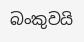බංකුවයි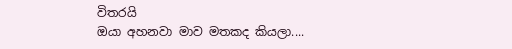විතරයි
ඔයා අහනවා මාව මතකද කියලා....